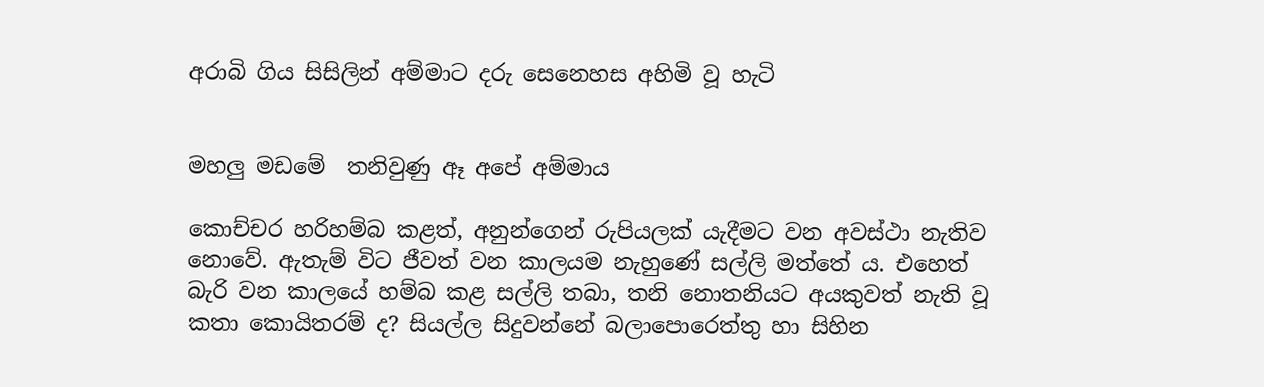අරාබි ගිය සිසිලින් අම්මාට දරු සෙනෙහස අහිමි වූ හැටි


මහලු මඩමේ  තනිවුණු ඈ අපේ අම්මාය

කොච්චර හරිහම්බ කළත්, අනුන්ගෙන් රුපියලක් යැදීමට වන අවස්ථා නැතිව නොවේ. ඇතැම් විට ජීවත් වන කාලයම නැහුණේ සල්ලි මත්තේ ය. එහෙත් බැරි වන කාලයේ හම්බ කළ සල්ලි තබා, තනි නොතනියට අයකුවත් නැති වූ කතා කොයිතරම් ද? සියල්ල සිදුවන්නේ බලාපොරෙත්තු හා සිහින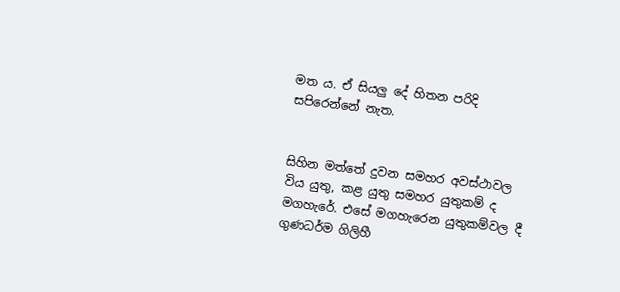මත ය. ඒ සියලු දේ හිතන පරිදි සපිරෙන්නේ නැත.


සිහින මත්තේ දුවන සමහර අවස්ථාවල විය යුතු, කළ යුතු සමහර යුතුකම් ද මගහැරේ. එසේ මගහැරෙන යුතුකම්වල දී ගුණධර්ම ගිලිහී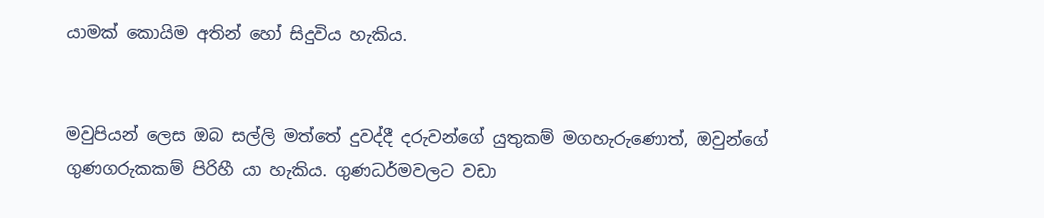යාමක් කොයිම අතින් හෝ සිදුවිය හැකිය.


මවුපියන් ලෙස ඔබ සල්ලි මත්තේ දුවද්දී දරුවන්ගේ යුතුකම් මගහැරුණොත්, ඔවුන්ගේ ගුණගරුකකම් පිරිහී යා හැකිය. ගුණධර්මවලට වඩා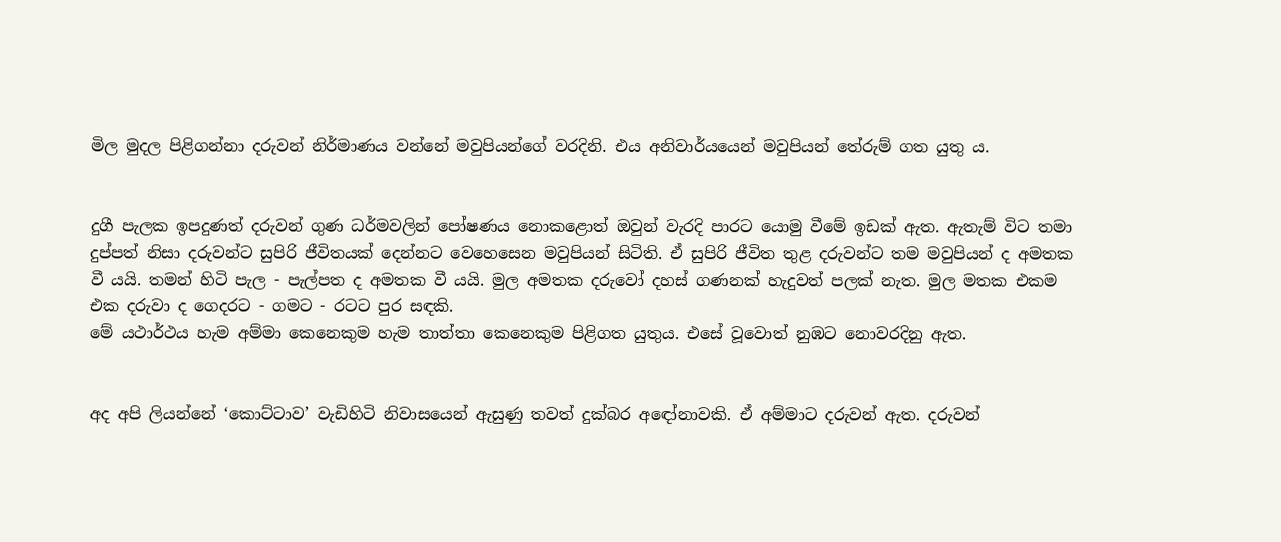මිල මුදල පිළිගන්නා දරුවන් නිර්මාණය වන්නේ මවුපියන්ගේ වරදිනි. එය අනිවාර්යයෙන් මවුපියන් තේරුම් ගත යුතු ය.


දුගී පැලක ඉපදුණත් දරුවන් ගුණ ධර්මවලින් පෝෂණය නොකළොත් ඔවුන් වැරදි පාරට යොමු වීමේ ඉඩක් ඇත. ඇතැම් විට තමා දුප්පත් නිසා දරුවන්ට සුපිරි ජීවිතයක් දෙන්නට වෙහෙසෙන මවුපියන් සිටිති. ඒ සුපිරි ජීවිත තුළ දරුවන්ට තම මවුපියන් ද අමතක වී යයි. තමන් හිටි පැල - පැල්පත ද අමතක වී යයි. මුල අමතක දරුවෝ දහස් ගණනක් හැදුවත් පලක් නැත. මුල මතක එකම එක දරුවා ද ගෙදරට - ගමට - රටට පුර සඳකි.
මේ යථාර්ථය හැම අම්මා කෙනෙකුම හැම තාත්තා කෙනෙකුම පිළිගත යුතුය. එසේ වූවොත් නුඹට නොවරදිනු ඇත.


අද අපි ලියන්නේ ‘කොට්ටාව’ වැඩිහිටි නිවාසයෙන් ඇසුණු තවත් දුක්බර අඳෝනාවකි. ඒ අම්මාට දරුවන් ඇත. දරුවන්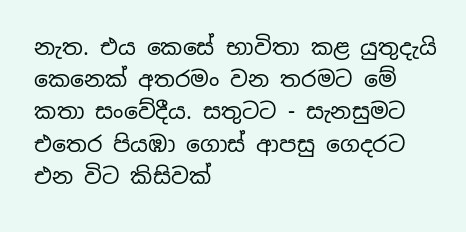නැත. එය කෙසේ භාවිතා කළ යුතුදැයි කෙනෙක් අතරමං වන තරමට මේ කතා සංවේදීය. සතුටට - සැනසුමට එතෙර පියඹා ගොස් ආපසු ගෙදරට එන විට කිසිවක්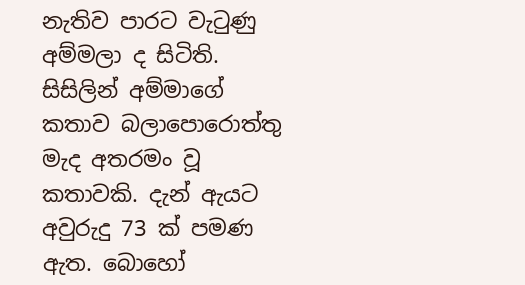නැතිව පාරට වැටුණු අම්මලා ද සිටිති.
සිසිලින් අම්මාගේ කතාව බලාපොරොත්තු මැද අතරමං වූ කතාවකි. දැන් ඇයට අවුරුදු 73 ක් පමණ ඇත. බොහෝ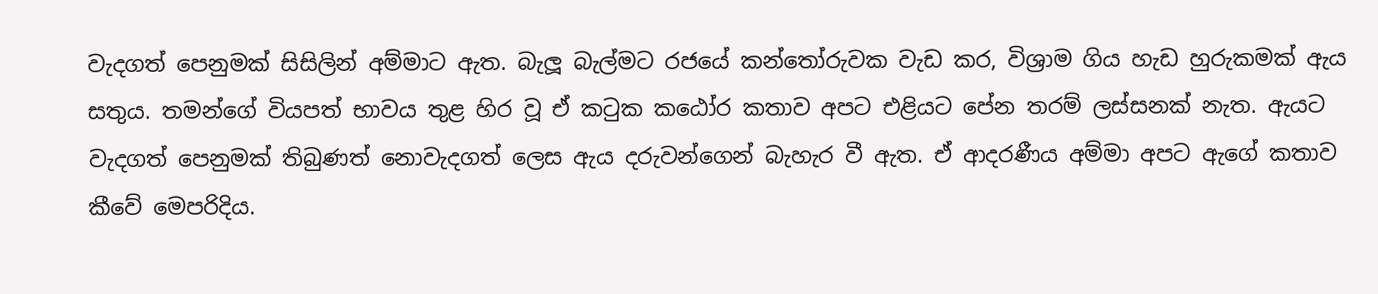වැදගත් පෙනුමක් සිසිලින් අම්මාට ඇත. බැලූ බැල්මට රජයේ කන්තෝරුවක වැඩ කර, විශ්‍රාම ගිය හැඩ හුරුකමක් ඇය සතුය. තමන්ගේ වියපත් භාවය තුළ හිර වූ ඒ කටුක කඨෝර කතාව අපට එළියට පේන තරම් ලස්සනක් නැත. ඇයට වැදගත් පෙනුමක් තිබුණත් නොවැදගත් ලෙස ඇය දරුවන්ගෙන් බැහැර වී ඇත. ඒ ආදරණීය අම්මා අපට ඇගේ කතාව කීවේ මෙපරිදිය.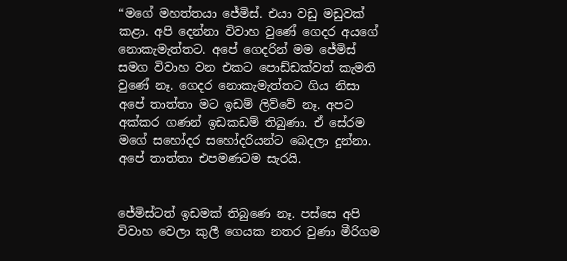“මගේ මහත්තයා ජේමිස්. එයා වඩු මඩුවක් කළා. අපි දෙන්නා විවාහ වුණේ ගෙදර අයගේ නොකැමැත්තට. අපේ ගෙදරින් මම ජේමිස් සමග විවාහ වන එකට පොඩ්ඩක්වත් කැමති වුණේ නෑ. ගෙදර නොකැමැත්තට ගිය නිසා අපේ තාත්තා මට ඉඩම් ලිව්වේ නෑ. අපට අක්කර ගණන් ඉඩකඩම් තිබුණා. ඒ සේරම මගේ සහෝදර සහෝදරියන්ට බෙදලා දුන්නා. අපේ තාත්තා එපමණටම සැරයි.


ජේමිස්ටත් ඉඩමක් තිබුණෙ නෑ. පස්සෙ අපි විවාහ වෙලා කුලී ගෙයක නතර වුණා මීරිගම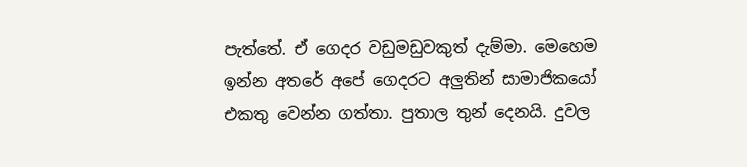පැත්තේ. ඒ ගෙදර වඩුමඩුවකුත් දැම්මා. මෙහෙම ඉන්න අතරේ අපේ ගෙදරට අලුතින් සාමාජිකයෝ එකතු වෙන්න ගත්තා. පුතාල තුන් දෙනයි. දුවල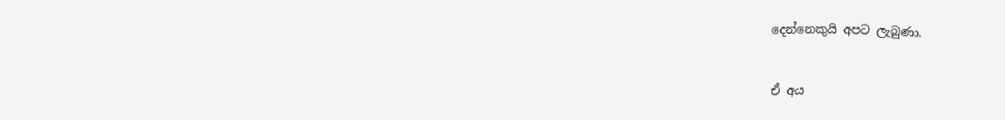දෙන්නෙකුයි අපට ලැබුණා.


ඒ අය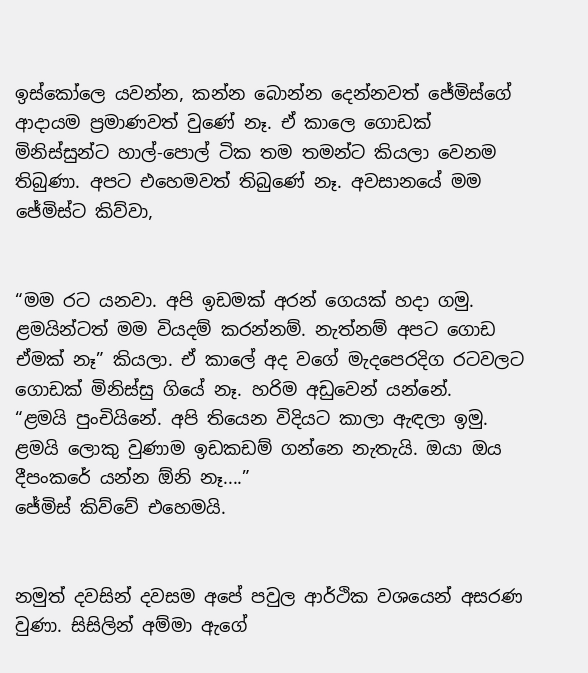ඉස්කෝලෙ යවන්න, කන්න බොන්න දෙන්නවත් ජේමිස්ගේ ආදායම ප්‍රමාණවත් වුණේ නෑ. ඒ කාලෙ ගොඩක් මිනිස්සුන්ට හාල්-පොල් ටික තම තමන්ට කියලා වෙනම තිබුණා. අපට එහෙමවත් තිබුණේ නෑ. අවසානයේ මම ජේමිස්ට කිව්වා,


“මම රට යනවා. අපි ඉඩමක් අරන් ගෙයක් හදා ගමු. ළමයින්ටත් මම වියදම් කරන්නම්. නැත්නම් අපට ගොඩ ඒමක් නෑ” කියලා. ඒ කාලේ අද වගේ මැදපෙරදිග රටවලට ගොඩක් මිනිස්සු ගියේ නෑ. හරිම අඩුවෙන් යන්නේ.
“ළමයි පුංචියිනේ. අපි තියෙන විදියට කාලා ඇඳලා ඉමු. ළමයි ලොකු වුණාම ඉඩකඩම් ගන්නෙ නැතැයි. ඔයා ඔය දීපංකරේ යන්න ඕනි නෑ....”
ජේමිස් කිව්වේ එහෙමයි.


නමුත් දවසින් දවසම අපේ පවුල ආර්ථික වශයෙන් අසරණ වුණා. සිසිලින් අම්මා ඇගේ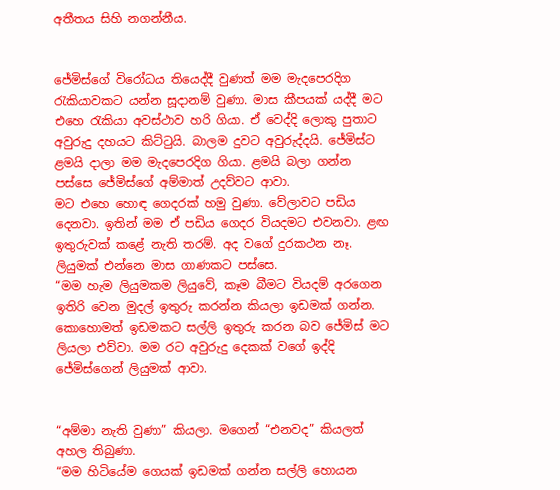අතීතය සිහි නගන්නීය.


ජේමිස්ගේ විරෝධය තියෙද්දී වුණත් මම මැදපෙරදිග රැකියාවකට යන්න සූදානම් වුණා. මාස කීපයක් යද්දී මට එහෙ රැකියා අවස්ථාව හරි ගියා. ඒ වෙද්දි ලොකු පුතාට අවුරුදු දහයට කිට්ටුයි. බාලම දුවට අවුරුද්දයි. ජේමිස්ට ළමයි දාලා මම මැදපෙරදිග ගියා. ළමයි බලා ගන්න පස්සෙ ජේමිස්ගේ අම්මාත් උදව්වට ආවා.
මට එහෙ හොඳ ගෙදරක් හමු වුණා. වේලාවට පඩිය දෙනවා. ඉතින් මම ඒ පඩිය ගෙදර වියදමට එවනවා. ළඟ ඉතුරුවක් කළේ නැති තරම්. අද වගේ දුරකථන නෑ. ලියුමක් එන්නෙ මාස ගාණකට පස්සෙ.
“මම හැම ලියුමකම ලියුවේ, කෑම බීමට වියදම් අරගෙන ඉතිරි වෙන මුදල් ඉතුරු කරන්න කියලා ඉඩමක් ගන්න. කොහොමත් ඉඩමකට සල්ලි ඉතුරු කරන බව ජේමිස් මට ලියලා එව්වා. මම රට අවුරුදු දෙකක් වගේ ඉද්දි ජේමිස්ගෙන් ලියුමක් ආවා.


“අම්මා නැති වුණා” කියලා. මගෙන් “එනවද” කියලත් අහල තිබුණා.
“මම හිටියේම ගෙයක් ඉඩමක් ගන්න සල්ලි හොයන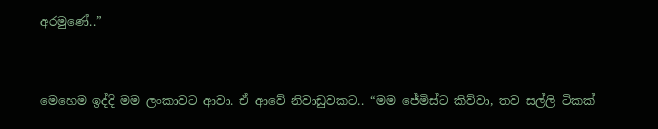අරමුණේ..”


මෙහෙම ඉද්දි මම ලංකාවට ආවා. ඒ ආවේ නිවාඩුවකට.. “මම ජේමිස්ට කිව්වා, තව සල්ලි ටිකක්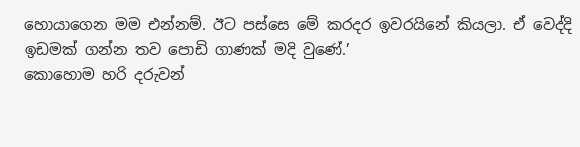හොයාගෙන මම එන්නම්. ඊට පස්සෙ මේ කරදර ඉවරයිනේ කියලා. ඒ වෙද්දි ඉඩමක් ගන්න තව පොඩි ගාණක් මදි වුණේ.’
කොහොම හරි දරුවන්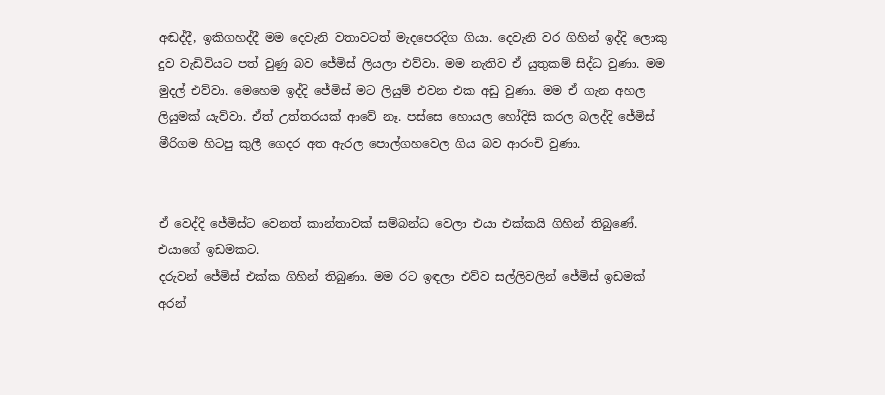අඬද්දී, ඉකිගහද්දී මම දෙවැනි වතාවටත් මැදපෙරදිග ගියා. දෙවැනි වර ගිහින් ඉද්දි ලොකු දුව වැඩිවියට පත් වුණු බව ජේමිස් ලියලා එව්වා. මම නැතිව ඒ යුතුකම් සිද්ධ වුණා. මම මුදල් එව්වා. මෙහෙම ඉද්දි ජේමිස් මට ලියුම් එවන එක අඩු වුණා. මම ඒ ගැන අහල ලියුමක් යැව්වා. ඒත් උත්තරයක් ආවේ නෑ. පස්සෙ හොයල හෝදිසි කරල බලද්දි ජේමිස් මීරිගම හිටපු කුලී ගෙදර අත ඇරල පොල්ගහවෙල ගිය බව ආරංචි වුණා.


ඒ වෙද්දි ජේමිස්ට වෙනත් කාන්තාවක් සම්බන්ධ වෙලා එයා එක්කයි ගිහින් තිබුණේ. එයාගේ ඉඩමකට.
දරුවන් ජේමිස් එක්ක ගිහින් තිබුණා. මම රට ඉඳලා එව්ව සල්ලිවලින් ජේමිස් ඉඩමක් අරන්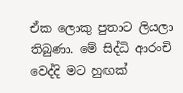ඒක ලොකු පුතාට ලියලා තිබුණා. මේ සිද්ධි ආරංචි වෙද්දි මට හුඟක්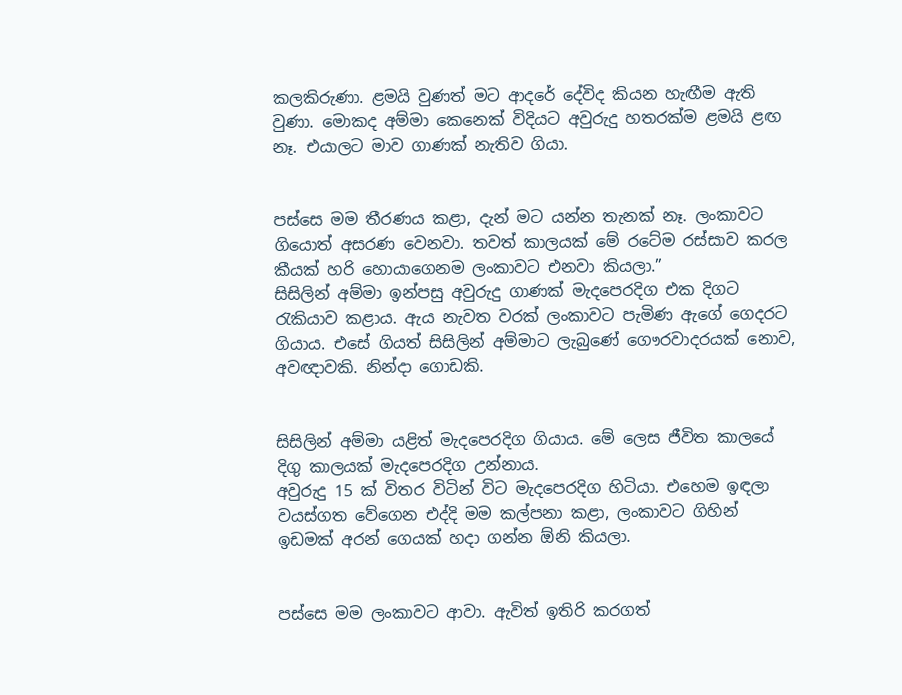කලකිරුණා. ළමයි වුණත් මට ආදරේ දේවිද කියන හැඟීම ඇති වුණා. මොකද අම්මා කෙනෙක් විදියට අවුරුදු හතරක්ම ළමයි ළඟ නෑ. එයාලට මාව ගාණක් නැතිව ගියා.


පස්සෙ මම තීරණය කළා, දැන් මට යන්න තැනක් නෑ. ලංකාවට ගියොත් අසරණ වෙනවා. තවත් කාලයක් මේ රටේම රස්සාව කරල කීයක් හරි හොයාගෙනම ලංකාවට එනවා කියලා.”
සිසිලින් අම්මා ඉන්පසු අවුරුදු ගාණක් මැදපෙරදිග එක දිගට රැකියාව කළාය. ඇය නැවත වරක් ලංකාවට පැමිණ ඇගේ ගෙදරට ගියාය. එසේ ගියත් සිසිලින් අම්මාට ලැබුණේ ගෞරවාදරයක් නොව, අවඥාවකි. නින්දා ගොඩකි.


සිසිලින් අම්මා යළිත් මැදපෙරදිග ගියාය. මේ ලෙස ජීවිත කාලයේ දිගු කාලයක් මැදපෙරදිග උන්නාය.
අවුරුදු 15 ක් විතර විටින් විට මැදපෙරදිග හිටියා. එහෙම ඉඳලා වයස්ගත වේගෙන එද්දි මම කල්පනා කළා, ලංකාවට ගිහින් ඉඩමක් අරන් ගෙයක් හදා ගන්න ඕනි කියලා.


පස්සෙ මම ලංකාවට ආවා. ඇවිත් ඉතිරි කරගත්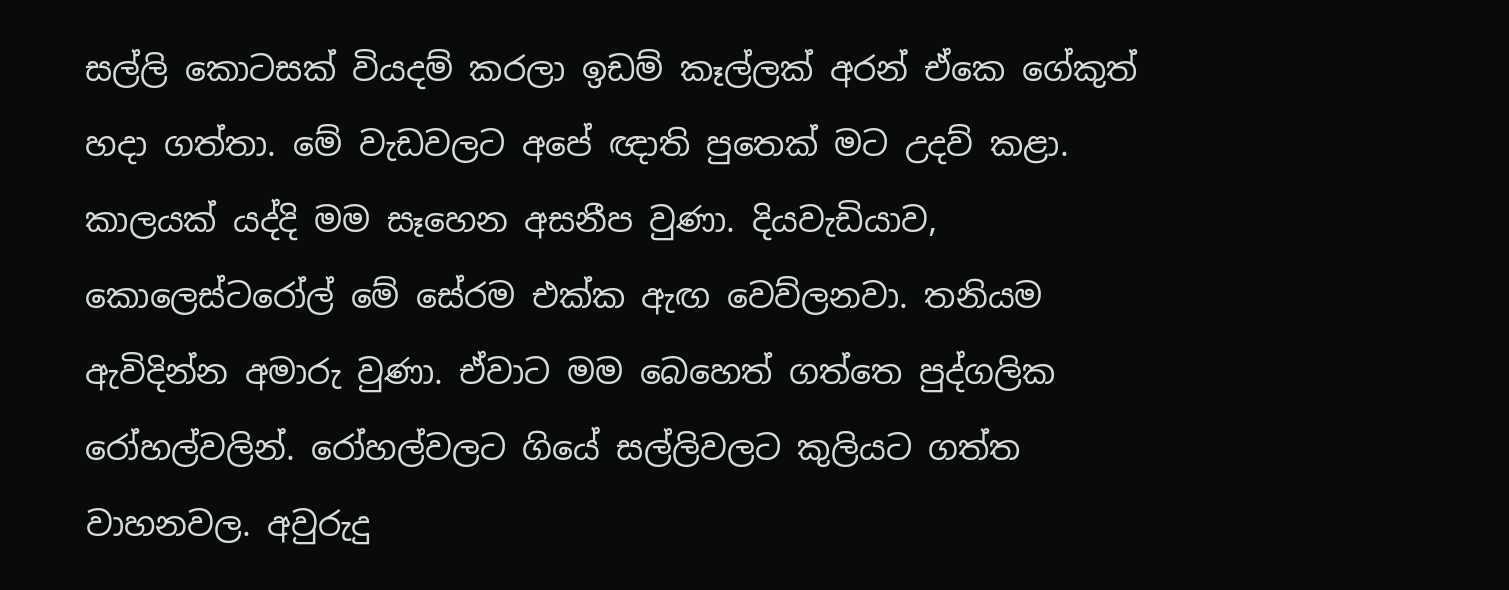සල්ලි කොටසක් වියදම් කරලා ඉඩම් කෑල්ලක් අරන් ඒකෙ ගේකුත් හදා ගත්තා. මේ වැඩවලට අපේ ඥාති පුතෙක් මට උදව් කළා.
කාලයක් යද්දි මම සෑහෙන අසනීප වුණා. දියවැඩියාව, කොලෙස්ටරෝල් මේ සේරම එක්ක ඇඟ වෙව්ලනවා. තනියම ඇවිදින්න අමාරු වුණා. ඒවාට මම බෙහෙත් ගත්තෙ පුද්ගලික රෝහල්වලින්. රෝහල්වලට ගියේ සල්ලිවලට කුලියට ගත්ත වාහනවල. අවුරුදු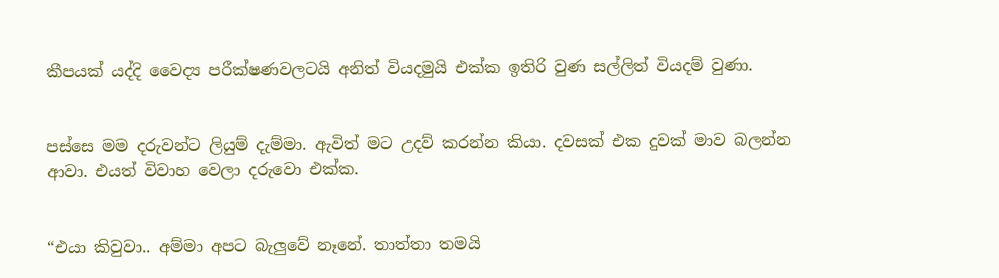කීපයක් යද්දි වෛද්‍ය පරීක්ෂණවලටයි අනිත් වියදමුයි එක්ක ඉතිරි වුණ සල්ලිත් වියදම් වුණා.


පස්සෙ මම දරුවන්ට ලියුම් දැම්මා. ඇවිත් මට උදව් කරන්න කියා. දවසක් එක දුවක් මාව බලන්න ආවා. එයත් විවාහ වෙලා දරුවො එක්ක.


“එයා කිවුවා.. අම්මා අපට බැලුවේ නෑනේ. තාත්තා තමයි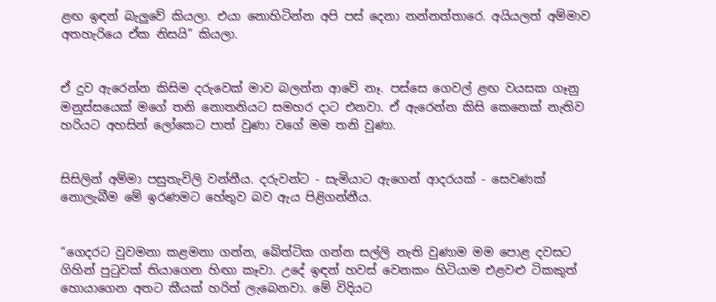ළඟ ඉඳන් බැලුවේ කියලා. එයා නොහිටින්න අපි පස් දෙනා නන්නත්තාරෙ. අයියලත් අම්මාව අතහැරියෙ ඒක නිසයි” කියලා.


ඒ දුව ඇරෙන්න කිසිම දරුවෙක් මාව බලන්න ආවේ නෑ. පස්සෙ ගෙවල් ළඟ වයසක ගෑනු මනුස්සයෙක් මගේ තනි නොතනියට සමහර දාට එනවා. ඒ ඇරෙන්න කිසි කෙනෙක් නැතිව හරියට අහසින් ලෝකෙට පාත් වුණා වගේ මම තනි වුණා.


සිසිලින් අම්මා පසුතැවිලි වන්නීය. දරුවන්ට - සැමියාට ඇගෙන් ආදරයක් - සෙවණක් නොලැබීම මේ ඉරණමට හේතුව බව ඇය පිළිගන්නීය.


“ගෙදරට වුවමනා කළමනා ගන්න, බේත්ටික ගන්න සල්ලි නැති වුණාම මම පොළ දවසට ගිහින් පුටුවක් තියාගෙන හිඟා කෑවා. උදේ ඉඳන් හවස් වෙනකං හිටියාම එළවළු ටිකකුත් හොයාගෙන අතට කීයක් හරිත් ලැබෙනවා. මේ විදියට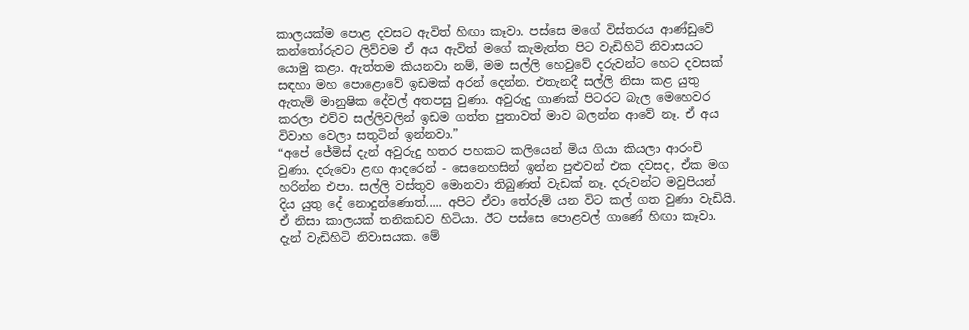කාලයක්ම පොළ දවසට ඇවිත් හිඟා කෑවා. පස්සෙ මගේ විස්තරය ආණ්ඩුවේ කන්තෝරුවට ලිව්වම ඒ අය ඇවිත් මගේ කැමැත්ත පිට වැඩිහිටි නිවාසයට යොමු කළා. ඇත්තම කියනවා නම්, මම සල්ලි හෙවුවේ දරුවන්ට හෙට දවසක් සඳහා මහ පොළොවේ ඉඩමක් අරන් දෙන්න. එතැනදී සල්ලි නිසා කළ යුතු ඇතැම් මානුෂික දේවල් අතපසු වුණා. අවුරුදු ගාණක් පිටරට බැල මෙහෙවර කරලා එව්ව සල්ලිවලින් ඉඩම ගත්ත පුතාවත් මාව බලන්න ආවේ නෑ. ඒ අය විවාහ වෙලා සතුටින් ඉන්නවා.”
“අපේ ජේමිස් දැන් අවුරුදු හතර පහකට කලියෙන් මිය ගියා කියලා ආරංචි වුණා. දරුවො ළඟ ආදරෙන් - සෙනෙහසින් ඉන්න පුළුවන් එක දවසද, ඒක මග හරින්න එපා. සල්ලි වස්තුව මොනවා තිබුණත් වැඩක් නෑ. දරුවන්ට මවුපියන් දිය යුතු දේ නොදුන්ණොත්..... අපිට ඒවා තේරුම් යන විට කල් ගත වුණා වැඩියි.
ඒ නිසා කාලයක් තනිකඩව හිටියා. ඊට පස්සෙ පොළවල් ගාණේ හිඟා කෑවා. දැන් වැඩිහිටි නිවාසයක. මේ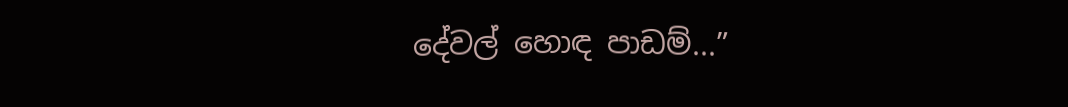දේවල් හොඳ පාඩම්...”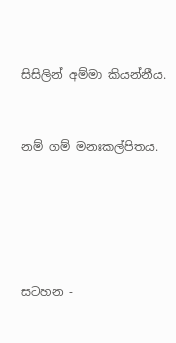සිසිලින් අම්මා කියන්නීය.


නම් ගම් මනඃකල්පිතය.





සටහන -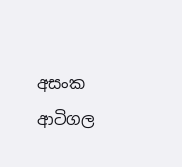අසංක ආටිගල